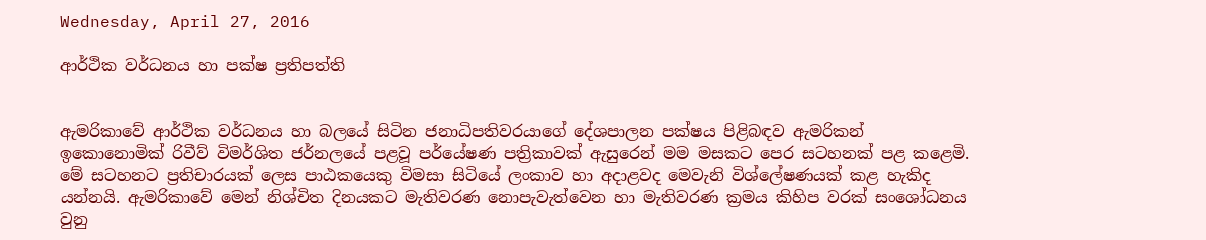Wednesday, April 27, 2016

ආර්ථික වර්ධනය හා පක්ෂ ප්‍රතිපත්ති


ඇමරිකාවේ ආර්ථික වර්ධනය හා බලයේ සිටින ජනාධිපතිවරයාගේ දේශපාලන පක්ෂය පිළිබඳව ඇමරිකන් ඉකොනොමික් රිවීව් විමර්ශිත ජර්නලයේ පළවූ පර්යේෂණ පත්‍රිකාවක් ඇසුරෙන් මම මසකට පෙර සටහනක් පළ කළෙමි. මේ සටහනට ප්‍රතිචාරයක් ලෙස පාඨකයෙකු විමසා සිටියේ ලංකාව හා අදාළවද මෙවැනි විශ්ලේෂණයක් කළ හැකිද යන්නයි. ඇමරිකාවේ මෙන් නිශ්චිත දිනයකට මැතිවරණ නොපැවැත්වෙන හා මැතිවරණ ක්‍රමය කිහිප වරක් සංශෝධනය වුනු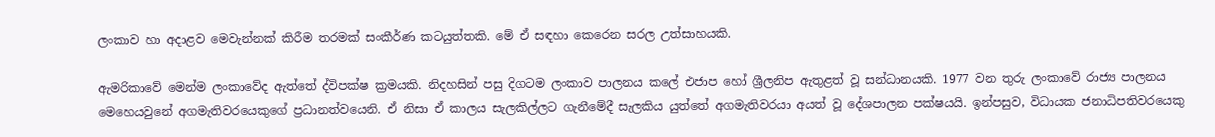ලංකාව හා අදාළව මෙවැන්නක් කිරීම තරමක් සංකීර්ණ කටයුත්තකි. මේ ඒ සඳහා කෙරෙන සරල උත්සාහයකි.

ඇමරිකාවේ මෙන්ම ලංකාවේද ඇත්තේ ද්විපක්ෂ ක්‍රමයකි. නිදහසින් පසු දිගටම ලංකාව පාලනය කලේ එජාප හෝ ශ්‍රීලනිප ඇතුළත් වූ සන්ධානයකි. 1977 වන තුරු ලංකාවේ රාජ්‍ය පාලනය මෙහෙයවුනේ අගමැතිවරයෙකුගේ ප්‍රධානත්වයෙනි. ඒ නිසා ඒ කාලය සැලකිල්ලට ගැනීමේදී සැලකිය යුත්තේ අගමැතිවරයා අයත් වූ දේශපාලන පක්ෂයයි. ඉන්පසුව, විධායක ජනාධිපතිවරයෙකු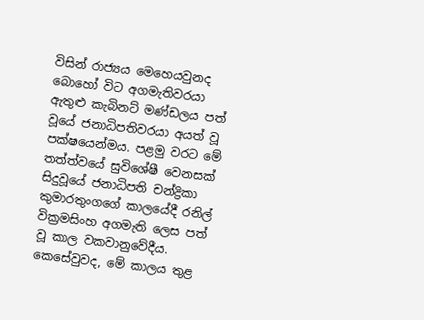විසින් රාජ්‍යය මෙහෙයවුනද බොහෝ විට අගමැතිවරයා ඇතුළු කැබිනට් මණ්ඩලය පත් වූයේ ජනාධිපතිවරයා අයත් වූ පක්ෂයෙන්මය. පළමු වරට මේ තත්ත්වයේ සුවිශේෂී වෙනසක් සිදුවූයේ ජනාධිපති චන්ද්‍රිකා කුමාරතුංගගේ කාලයේදී රනිල් වික්‍රමසිංහ අගමැති ලෙස පත් වූ කාල වකවානුවේදීය. කෙසේවුවද, මේ කාලය තුළ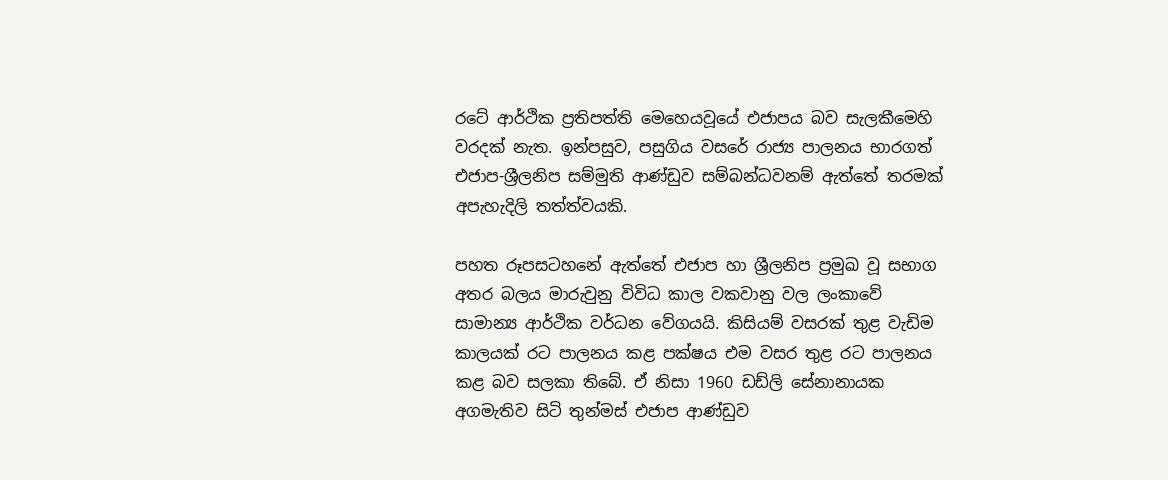රටේ ආර්ථික ප්‍රතිපත්ති මෙහෙයවූයේ එජාපය බව සැලකීමෙහි වරදක් නැත. ඉන්පසුව, පසුගිය වසරේ රාජ්‍ය පාලනය භාරගත් එජාප-ශ්‍රීලනිප සම්මුති ආණ්ඩුව සම්බන්ධවනම් ඇත්තේ තරමක් අපැහැදිලි තත්ත්වයකි.

පහත රූපසටහනේ ඇත්තේ එජාප හා ශ්‍රීලනිප ප්‍රමුඛ වූ සභාග අතර බලය මාරුවුනු විවිධ කාල වකවානු වල ලංකාවේ සාමාන්‍ය ආර්ථික වර්ධන වේගයයි. කිසියම් වසරක් තුළ වැඩිම කාලයක් රට පාලනය කළ පක්ෂය එම වසර තුළ රට පාලනය කළ බව සලකා තිබේ. ඒ නිසා 1960 ඩඩ්ලි සේනානායක අගමැතිව සිටි තුන්මස් එජාප ආණ්ඩුව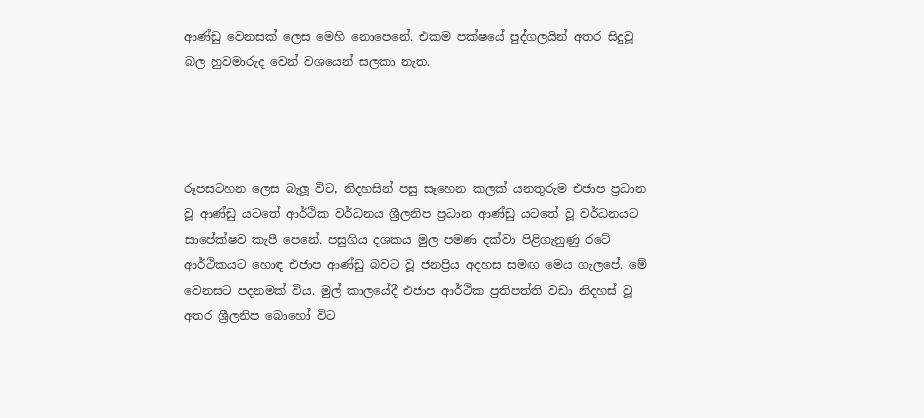ආණ්ඩු වෙනසක් ලෙස මෙහි නොපෙනේ. එකම පක්ෂයේ පුද්ගලයින් අතර සිදුවූ බල හුවමාරුද වෙන් වශයෙන් සලකා නැත.




රූපසටහන ලෙස බැලූ විට, නිදහසින් පසු සෑහෙන කලක් යනතුරුම එජාප ප්‍රධාන වූ ආණ්ඩු යටතේ ආර්ථික වර්ධනය ශ්‍රීලනිප ප්‍රධාන ආණ්ඩු යටතේ වූ වර්ධනයට සාපේක්ෂව කැපී පෙනේ. පසුගිය දශකය මුල පමණ දක්වා පිළිගැනුණු රටේ ආර්ථිකයට හොඳ එජාප ආණ්ඩු බවට වූ ජනප්‍රිය අදහස සමඟ මෙය ගැලපේ. මේ වෙනසට පදනමක් විය. මුල් කාලයේදී එජාප ආර්ථික ප්‍රතිපත්ති වඩා නිදහස් වූ අතර ශ්‍රීලනිප බොහෝ විට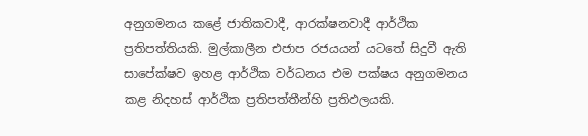අනුගමනය කළේ ජාතිකවාදී, ආරක්ෂනවාදී ආර්ථික ප්‍රතිපත්තියකි. මුල්කාලීන එජාප රජයයන් යටතේ සිදුවී ඇති සාපේක්ෂව ඉහළ ආර්ථික වර්ධනය එම පක්ෂය අනුගමනය කළ නිදහස් ආර්ථික ප්‍රතිපත්තීන්හි ප්‍රතිඵලයකි.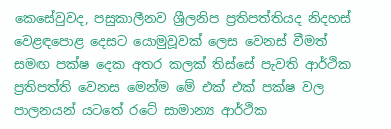කෙසේවුවද, පසුකාලීනව ශ්‍රීලනිප ප්‍රතිපත්තියද නිදහස් වෙළඳපොළ දෙසට යොමුවූවක් ලෙස වෙනස් වීමත් සමඟ පක්ෂ දෙක අතර කලක් තිස්සේ පැවති ආර්ථික ප්‍රතිපත්ති වෙනස මෙන්ම මේ එක් එක් පක්ෂ වල පාලනයන් යටතේ රටේ සාමාන්‍ය ආර්ථික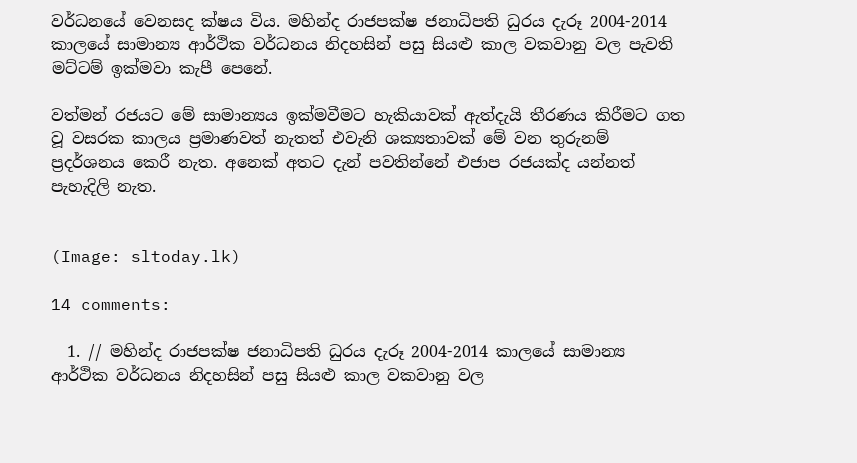වර්ධනයේ වෙනසද ක්ෂය විය. මහින්ද රාජපක්ෂ ජනාධිපති ධුරය දැරූ 2004-2014 කාලයේ සාමාන්‍ය ආර්ථික වර්ධනය නිදහසින් පසු සියළු කාල වකවානු වල පැවති මට්ටම් ඉක්මවා කැපී පෙනේ.

වත්මන් රජයට මේ සාමාන්‍යය ඉක්මවීමට හැකියාවක් ඇත්දැයි තීරණය කිරීමට ගත වූ වසරක කාලය ප්‍රමාණවත් නැතත් එවැනි ශක්‍යතාවක් මේ වන තුරුනම් ප්‍රදර්ශනය කෙරී නැත. අනෙක් අතට දැන් පවතින්නේ එජාප රජයක්ද යන්නත් පැහැදිලි නැත.


(Image: sltoday.lk)

14 comments:

  1. // මහින්ද රාජපක්ෂ ජනාධිපති ධුරය දැරූ 2004-2014 කාලයේ සාමාන්‍ය ආර්ථික වර්ධනය නිදහසින් පසු සියළු කාල වකවානු වල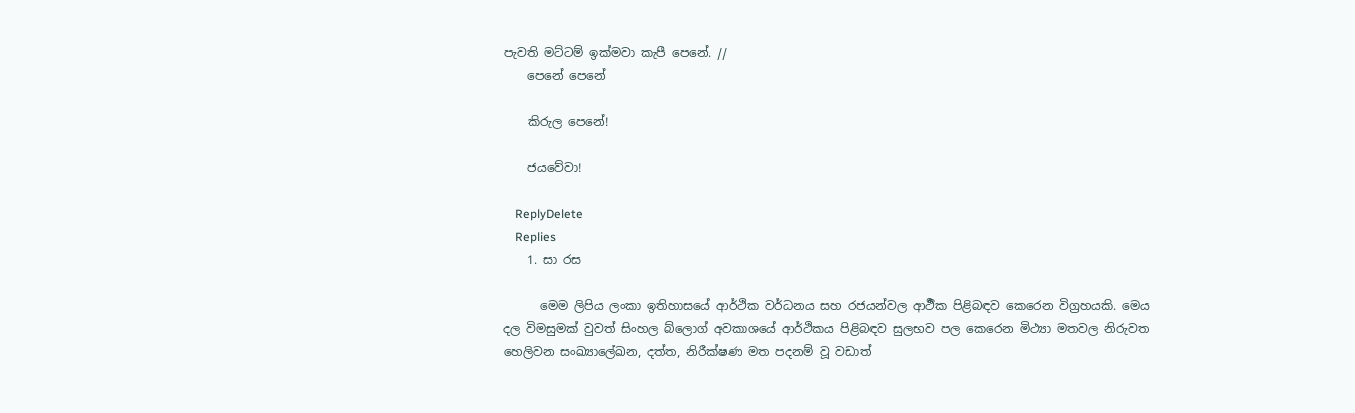පැවති මට්ටම් ඉක්මවා කැපී පෙනේ. //
    පෙනේ පෙනේ

    කිරුල පෙනේ!

    ජයවේවා!

    ReplyDelete
    Replies
    1. සා රස

      මෙම ලිපිය ලංකා ඉතිහාසයේ ආර්ථික වර්ධනය සහ රජයන්වල ආර්‍ථික පිළිබඳව කෙරෙන විග්‍රහයකි. මෙය දල විමසුමක් වුවත් සිංහල බ්ලොග් අවකාශයේ ආර්ථිකය පිළිබඳව සුලභව පල කෙරෙන මිථ්‍යා මතවල නිරුවත හෙලිවන සංඛ්‍යාලේඛන, දත්ත, නිරීක්ෂණ මත පදනම් වූ වඩාත්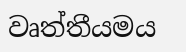වෘත්තීයමය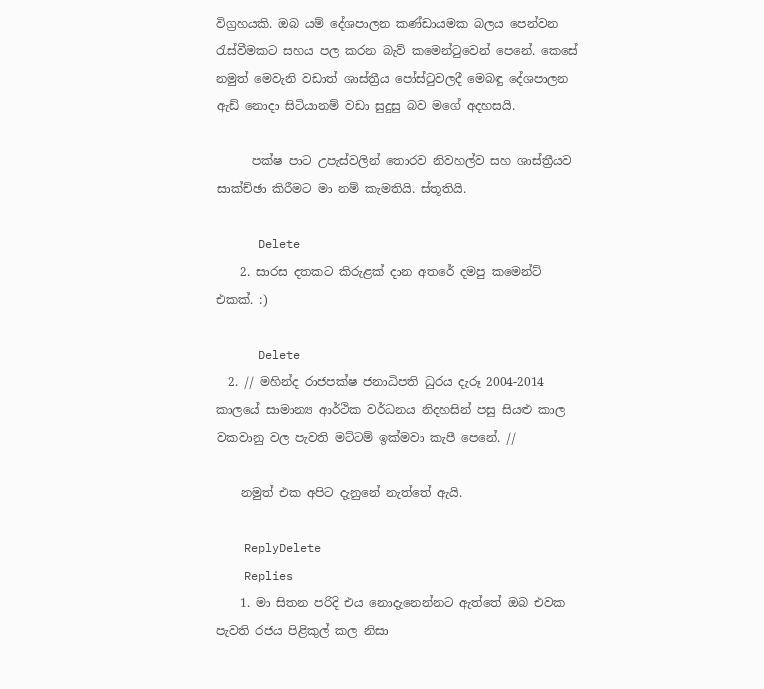විග්‍රහයකි. ඔබ යම් දේශපාලන කණ්ඩායමක බලය පෙන්වන රැස්වීමකට සහය පල කරන බැව් කමෙන්ටුවෙන් පෙනේ. කෙසේ නමුත් මෙවැනි වඩාත් ශාස්ත්‍රීය පෝස්ටුවලදී මෙබඳු දේශපාලන ඇඩ් නොදා සිටියානම් වඩා සුදුසු බව මගේ අදහසයි.

      පක්ෂ පාට උපැස්වලින් තොරව නිවහල්ව සහ ශාස්ත්‍රීයව සාක්ච්ඡා කිරීමට මා නම් කැමතියි. ස්තූතියි.

      Delete
    2. සාරස දතකට කිරුළක් දාන අතරේ දමපු කමෙන්ට් එකක්. :)

      Delete
  2. // මහින්ද රාජපක්ෂ ජනාධිපති ධුරය දැරූ 2004-2014 කාලයේ සාමාන්‍ය ආර්ථික වර්ධනය නිදහසින් පසු සියළු කාල වකවානු වල පැවති මට්ටම් ඉක්මවා කැපී පෙනේ. //

    නමුත් එක අපිට දැනුනේ නැත්තේ ඇයි.

    ReplyDelete
    Replies
    1. මා සිතන පරිදි එය නොදැනෙන්නට ඇත්තේ ඔබ එවක පැවති රජය පිළිකුල් කල නිසා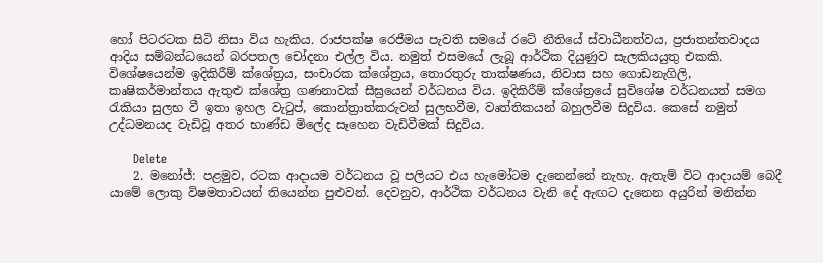හෝ පිටරටක සිටි නිසා විය හැකිය. රාජපක්ෂ රෙජීමය පැවති සමයේ රටේ නීතියේ ස්වාධීනත්වය, ප්‍රජාතන්තවාදය ආදිය සම්බන්ධයෙන් බරපතල චෝදනා එල්ල විය. නමුත් එසමයේ ලැබූ ආර්ථික දියුණුව සැලකියයුතු එකකි. විශේෂයෙන්ම ඉදිකිරීම් ක්ශේත්‍රය, සංචාරක ක්ශේත්‍රය, තොරතුරු තාක්ෂණය, නිවාස සහ ගොඩනැගිලි, කෘෂිකර්මාන්තය ඇතුළු ක්ශේත්‍ර ගණනාවක් සීඝ්‍රයෙන් වර්ධනය විය. ඉදිකිරීම් ක්ශේත්‍රයේ සුවිශේෂ වර්ධනයත් සමග රැකියා සුලභ වී ඉතා ඉහල වැටුප්, කොන්ත්‍රාත්කරුවන් සුලභවීම, වෘත්තිකයන් බහුලවීම සිදුවිය. කෙසේ නමුත් උද්ධමනයද වැඩිවූ අතර භාණ්ඩ මිලේද සෑහෙන වැඩිවීමක් සිදුවිය.

      Delete
    2. මනෝජ්: පළමුව, රටක ආදායම වර්ධනය වූ පලියට එය හැමෝටම දැනෙන්නේ නැහැ. ඇතැම් විට ආදායම් බෙදී යාමේ ලොකු විෂමතාවයන් තියෙන්න පුළුවන්. දෙවනුව, ආර්ථික වර්ධනය වැනි දේ ඇඟට දැනෙන අයුරින් මනින්න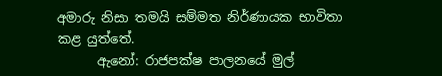අමාරු නිසා තමයි සම්මත නිර්ණායක භාවිතා කළ යුත්තේ.
      ඇනෝ: රාජපක්ෂ පාලනයේ මුල්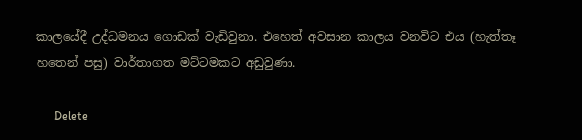කාලයේදී උද්ධමනය ගොඩක් වැඩිවුනා. එහෙත් අවසාන කාලය වනවිට එය (හැත්තෑ හතෙන් පසු) වාර්තාගත මට්ටමකට අඩුවුණා.

      Delete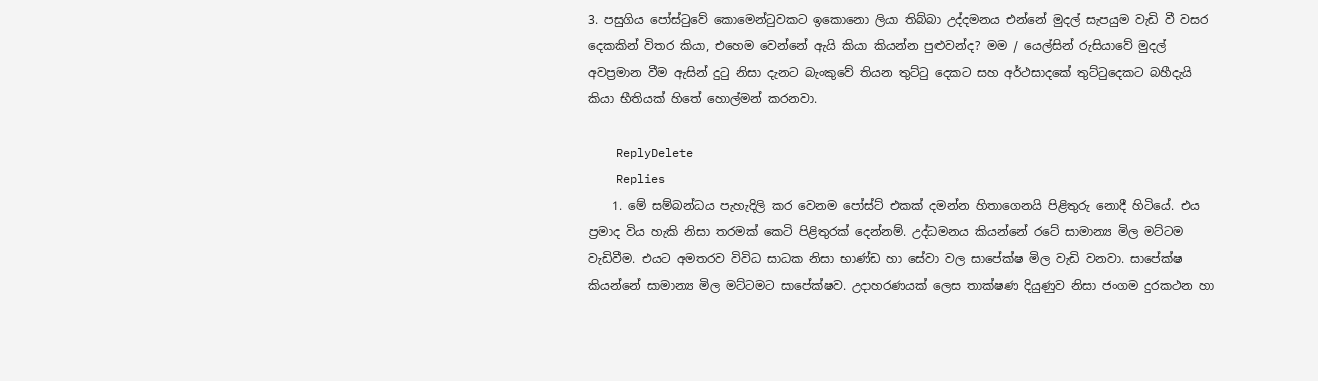3. පසුගිය පෝස්ටුවේ කොමෙන්ටුවකට ඉකොනො ලියා තිබ්බා උද්දමනය එන්නේ මුදල් සැපයුම වැඩි වී වසර දෙකකින් විතර කියා, එහෙම වෙන්නේ ඇයි කියා කියන්න පුළුවන්ද? මම / යෙල්සින් රුසියාවේ මුදල් අවප්‍රමා‍න වීම ඇසින් දුටු නිසා දැනට බැංකුවේ තියන තුට්ටු දෙකට සහ අර්ථසාදකේ තුට්ටුදෙකට බහීදැයි කියා භීතියක් හිතේ හොල්මන් කරනවා.

    ReplyDelete
    Replies
    1. මේ සම්බන්ධය පැහැදිලි කර වෙනම පෝස්ට් එකක් දමන්න හිතාගෙනයි පිළිතුරු නොදී හිටියේ. එය ප්‍රමාද විය හැකි නිසා තරමක් කෙටි පිළිතුරක් දෙන්නම්. උද්ධමනය කියන්නේ රටේ සාමාන්‍ය මිල මට්ටම වැඩිවීම. එයට අමතරව විවිධ සාධක නිසා භාණ්ඩ හා සේවා වල සාපේක්ෂ මිල වැඩි වනවා. සාපේක්ෂ කියන්නේ සාමාන්‍ය මිල මට්ටමට සාපේක්ෂව. උදාහරණයක් ලෙස තාක්ෂණ දියුණුව නිසා ජංගම දුරකථන හා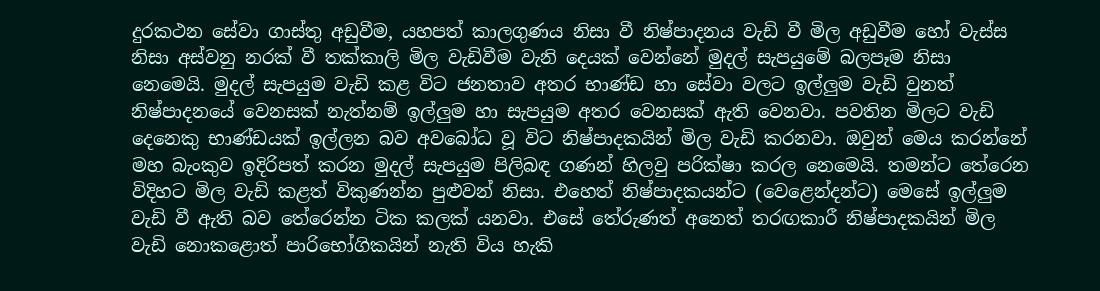දුරකථන සේවා ගාස්තු අඩුවීම, යහපත් කාලගුණය නිසා වී නිෂ්පාදනය වැඩි වී මිල අඩුවීම හෝ වැස්ස නිසා අස්වනු නරක් වී තක්කාලි මිල වැඩිවීම වැනි දෙයක් වෙන්නේ මුදල් සැපයුමේ බලපෑම නිසා නෙමෙයි. මුදල් සැපයුම වැඩි කළ විට ජනතාව අතර භාණ්ඩ හා සේවා වලට ඉල්ලුම වැඩි වුනත් නිෂ්පාදනයේ වෙනසක් නැත්නම් ඉල්ලුම හා සැපයුම අතර වෙනසක් ඇති වෙනවා. පවතින මිලට වැඩි දෙනෙකු භාණ්ඩයක් ඉල්ලන බව අවබෝධ වූ විට නිෂ්පාදකයින් මිල වැඩි කරනවා. ඔවුන් මෙය කරන්නේ මහ බැංකුව ඉදිරිපත් කරන මුදල් සැපයුම පිලිබඳ ගණන් හිලවු පරික්ෂා කරල නෙමෙයි. තමන්ට තේරෙන විදිහට මිල වැඩි කළත් විකුණන්න පුළුවන් නිසා. එහෙත් නිෂ්පාදකයන්ට (වෙළෙන්දන්ට) මෙසේ ඉල්ලුම වැඩි වී ඇති බව තේරෙන්න ටික කලක් යනවා. එසේ තේරුණත් අනෙත් තරඟකාරී නිෂ්පාදකයින් මිල වැඩි නොකළොත් පාරිභෝගිකයින් නැති විය හැකි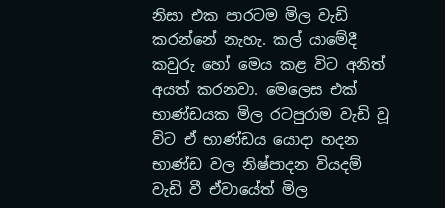නිසා එක පාරටම මිල වැඩි කරන්නේ නැහැ. කල් යාමේදී කවුරු හෝ මෙය කළ විට අනිත් අයත් කරනවා. මෙලෙස එක් භාණ්ඩයක මිල රටපුරාම වැඩි වූ විට ඒ භාණ්ඩය යොදා හදන භාණ්ඩ වල නිෂ්පාදන වියදම් වැඩි වී ඒවායේත් මිල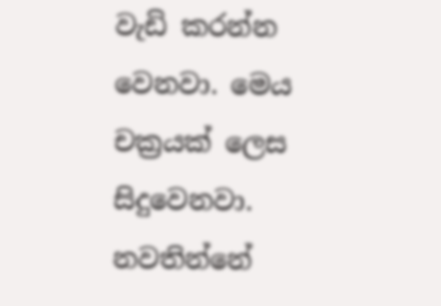වැඩි කරන්න වෙනවා. මෙය චක්‍රයක් ලෙස සිදුවෙනවා. නවතින්නේ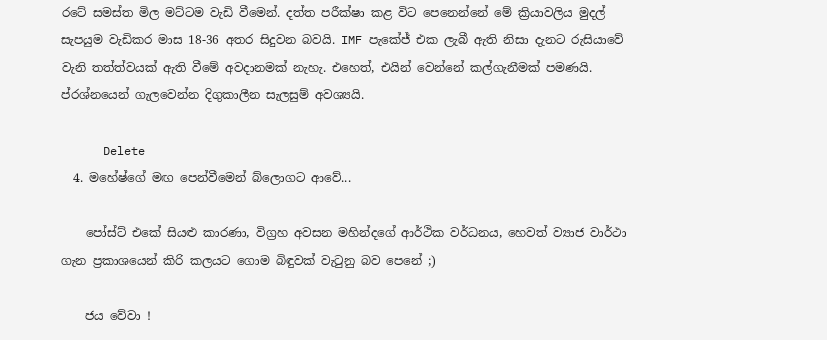රටේ සමස්ත මිල මට්ටම වැඩි වීමෙන්. දත්ත පරීක්ෂා කළ විට පෙනෙන්නේ මේ ක්‍රියාවලිය මුදල් සැපයුම වැඩිකර මාස 18-36 අතර සිදුවන බවයි. IMF පැකේජ් එක ලැබී ඇති නිසා දැනට රුසියාවේ වැනි තත්ත්වයක් ඇති වීමේ අවදානමක් නැහැ. එහෙත්, එයින් වෙන්නේ කල්ගැනීමක් පමණයි. ප්රශ්නයෙන් ගැලවෙන්න දිගුකාලීන සැලසුම් අවශ්‍යයි.

      Delete
  4. මහේෂ්ගේ මඟ පෙන්වීමෙන් බ්ලොගට ආවේ...

    පෝස්ට් එකේ සියළු කාරණා, විග්‍රහ අවසන මහින්දගේ ආර්ථික වර්ධනය, හෙවත් ව්‍යාජ වාර්ථා ගැන ප්‍රකාශයෙන් කිරි කලයට ගොම බිඳුවක් වැටුනු බව පෙනේ ;)

    ජය වේවා !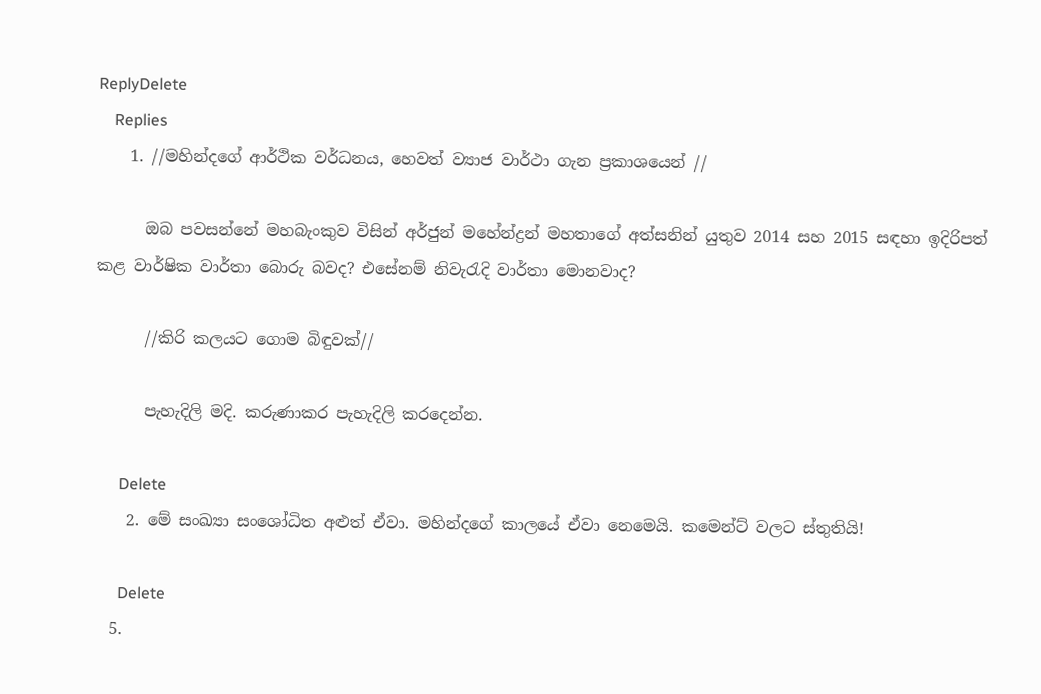ReplyDelete
    Replies
    1. //මහින්දගේ ආර්ථික වර්ධනය, හෙවත් ව්‍යාජ වාර්ථා ගැන ප්‍රකාශයෙන් //

      ඔබ පවසන්නේ මහබැංකුව විසින් අර්ජුන් මහේන්ද්‍රන් මහතාගේ අත්සනින් යුතුව 2014 සහ 2015 සඳහා ඉදිරිපත් කළ වාර්ෂික වාර්තා බොරු බවද? එසේනම් නිවැරැදි වාර්තා මොනවාද?

      //කිරි කලයට ගොම බිඳුවක්//

      පැහැදිලි මදි. කරුණාකර පැහැදිලි කරදෙන්න.

      Delete
    2. මේ සංඛ්‍යා සංශෝධිත අළුත් ඒවා. මහින්දගේ කාලයේ ඒවා නෙමෙයි. කමෙන්ට් වලට ස්තුතියි!

      Delete
  5.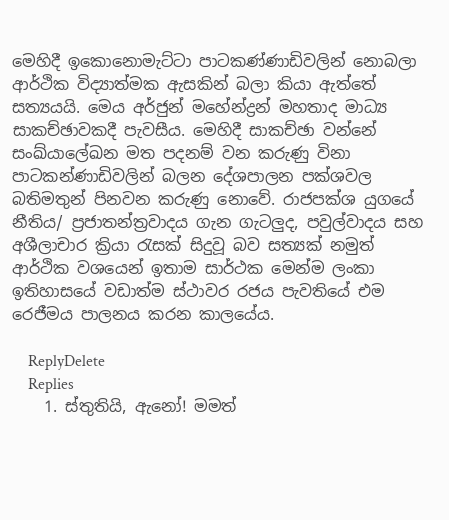මෙහිදී ඉකොනොමැට්ටා පාටකණ්ණාඩිවලින් නොබලා ආර්ථික විද්‍යාත්මක ඇසකින් බලා කියා ඇත්තේ සත්‍යයයි. මෙය අර්ජුන් මහේන්ද්‍රන් මහතාද මාධ්‍ය සාකච්ඡාවකදී පැවසීය. මෙහිදී සාකච්ඡා වන්නේ සංඛ්යාලේඛන මත පදනම් වන කරුණු විනා පාටකන්ණාඩිවලින් බලන දේශපාලන පක්ශවල බතිමතුන් පිනවන කරුණු නොවේ. රාජපක්ශ යුගයේ නීතිය/ ප්‍රජාතන්ත්‍රවාදය ගැන ගැටලුද, පවුල්වාදය සහ අශීලාචාර ක්‍රියා රැසක් සිදුවූ බව සත්‍යක් නමුත් ආර්ථික වශයෙන් ඉතාම සාර්ථක මෙන්ම ලංකා ඉතිහාසයේ වඩාත්ම ස්ථාවර රජය පැවතියේ එම රෙජීමය පාලනය කරන කාලයේය.

    ReplyDelete
    Replies
    1. ස්තුතියි, ඇනෝ! මමත්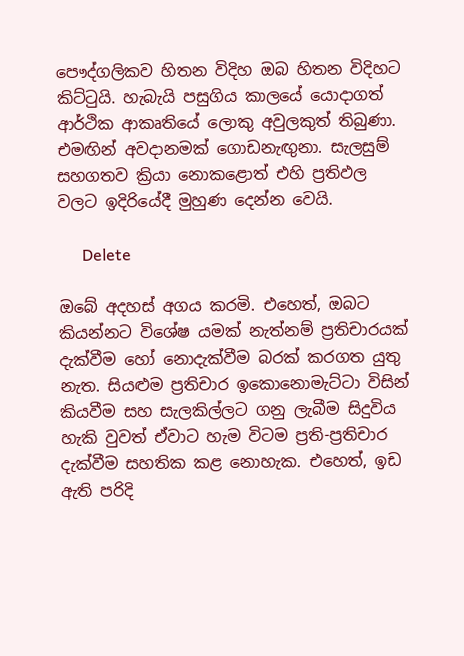පෞද්ගලිකව හිතන විදිහ ඔබ හිතන විදිහට කිට්ටුයි. හැබැයි පසුගිය කාලයේ යොදාගත් ආර්ථික ආකෘතියේ ලොකු අවුලකුත් තිබුණා. එමඟින් අවදානමක් ගොඩනැඟුනා. සැලසුම් සහගතව ක්‍රියා නොකළොත් එහි ප්‍රතිඵල වලට ඉදිරියේදී මුහුණ දෙන්න වෙයි.

      Delete

ඔබේ අදහස් අගය කරමි. එහෙත්, ඔබට කියන්නට විශේෂ යමක් නැත්නම් ප්‍රතිචාරයක් දැක්වීම හෝ නොදැක්වීම බරක් කරගත යුතු නැත. සියළුම ප්‍රතිචාර ඉකොනොමැට්ටා විසින් කියවීම සහ සැලකිල්ලට ගනු ලැබීම සිදුවිය හැකි වුවත් ඒවාට හැම විටම ප්‍රති-ප්‍රතිචාර දැක්වීම සහතික කළ නොහැක. එහෙත්, ඉඩ ඇති පරිදි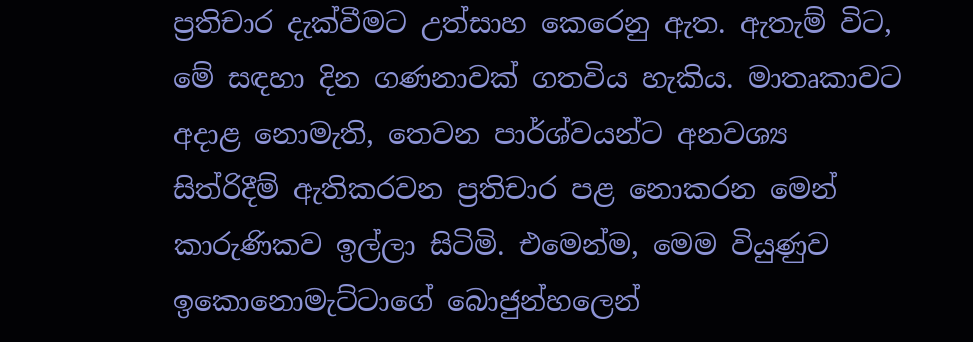ප්‍රතිචාර දැක්වීමට උත්සාහ කෙරෙනු ඇත. ඇතැම් විට, මේ සඳහා දින ගණනාවක් ගතවිය හැකිය. මාතෘකාවට අදාළ නොමැති, තෙවන පාර්ශ්වයන්ට අනවශ්‍ය සිත්රිදීම් ඇතිකරවන ප්‍රතිචාර පළ නොකරන මෙන් කාරුණිකව ඉල්ලා සිටිමි. එමෙන්ම, මෙම වියුණුව ඉකොනොමැට්ටාගේ බොජුන්හලෙන්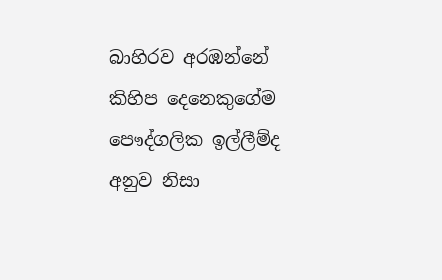බාහිරව අරඹන්නේ කිහිප දෙනෙකුගේම පෞද්ගලික ඉල්ලීම්ද අනුව නිසා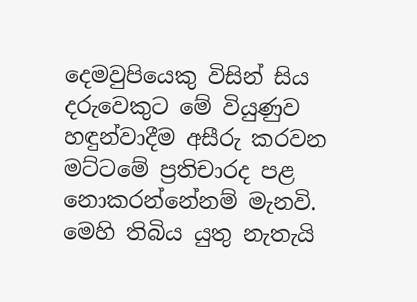දෙමවුපියෙකු විසින් සිය දරුවෙකුට මේ වියුණුව හඳුන්වාදීම අසීරු කරවන මට්ටමේ ප්‍රතිචාරද පළ නොකරන්නේනම් මැනවි. මෙහි තිබිය යුතු නැතැයි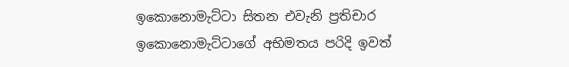ඉකොනොමැට්ටා සිතන එවැනි ප්‍රතිචාර ඉකොනොමැට්ටාගේ අභිමතය පරිදි ඉවත්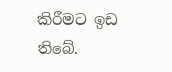කිරීමට ඉඩ තිබේ.